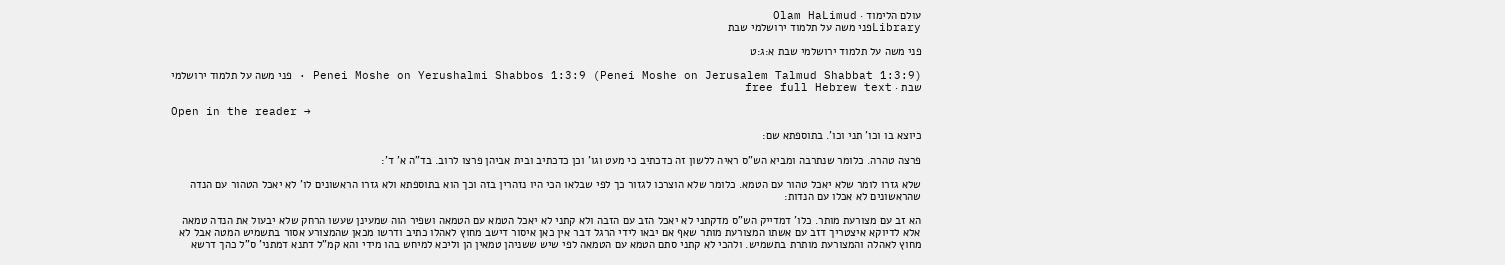עולם הלימוד · Olam HaLimud
Libraryפני משה על תלמוד ירושלמי שבת

פני משה על תלמוד ירושלמי שבת א:ג:ט

Penei Moshe on Yerushalmi Shabbos 1:3:9 (Penei Moshe on Jerusalem Talmud Shabbat 1:3:9) · פני משה על תלמוד ירושלמי שבת · free full Hebrew text

Open in the reader →

כיוצא בו וכו' תני וכו'. בתוספתא שם:

פרצה טהרה. כלומר שנתרבה ומביא הש"ס ראיה ללשון זה כדכתיב כי מעט וגו' וכן כדכתיב ובית אביהן פרצו לרוב. בד"ה א' ד':

שלא גזרו לומר שלא יאכל טהור עם הטמא. כלומר שלא הוצרכו לגזור כך לפי שבלאו הכי היו נזהרין בזה וכך הוא בתוספתא ולא גזרו הראשונים לו' לא יאכל הטהור עם הנדה שהראשונים לא אכלו עם הנדות:

הא זב עם מצורעת מותר. כלו' דמדייק הש"ס מדקתני לא יאכל הזב עם הזבה ולא קתני לא יאכל הטמא עם הטמאה ושפיר הוה שמעינן שעשו הרחק שלא יבעול את הנדה טמאה אלא לדיוקא איצטריך דזב עם אשתו המצורעת מותר שאף אם יבאו לידי הרגל דבר אין כאן איסור דישב מחוץ לאהלו כתיב ודרשו מכאן שהמצורע אסור בתשמיש המטה אבל לא מחוץ לאהלה והמצורעת מותרת בתשמיש. ולהכי לא קתני סתם הטמא עם הטמאה לפי שיש ששניהן טמאין הן וליכא למיחש בהו מידי והא קמ"ל דתנא דמתני' ס"ל כהך דרשא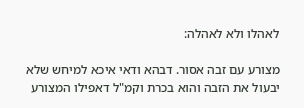לאהלו ולא לאהלה:

מצורע עם זבה אסור. דבהא ודאי איכא למיחש שלא יבעול את הזבה והוא בכרת וקמ"ל דאפילו המצורע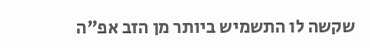שקשה לו התשמיש ביותר מן הזב אפ"ה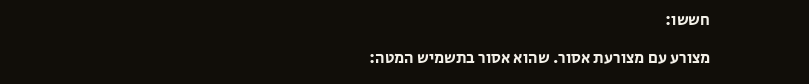חששו:

מצורע עם מצורעת אסור. שהוא אסור בתשמיש המטה: